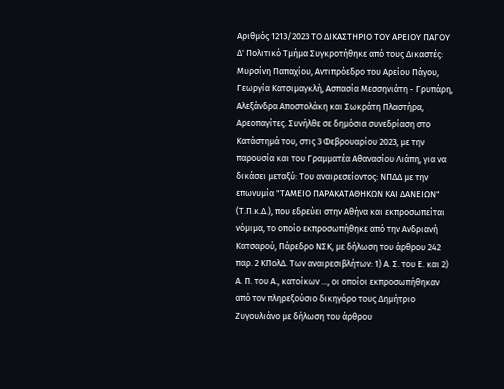Αριθμός 1213/2023 ΤΟ ΔΙΚΑΣΤΗΡΙΟ ΤΟΥ ΑΡΕΙΟΥ ΠΑΓΟΥ Δ' Πολιτικό Τμήμα Συγκροτήθηκε από τους Δικαστές: Μυρσίνη Παπαχίου, Αντιπρόεδρο του Αρείου Πάγου, Γεωργία Κατσιμαγκλή, Ασπασία Μεσσηνιάτη - Γρυπάρη, Αλεξάνδρα Αποστολάκη και Σωκράτη Πλαστήρα, Αρεοπαγίτες. Συνήλθε σε δημόσια συνεδρίαση στο Κατάστημά του, στις 3 Φεβρουαρίου 2023, με την παρουσία και του Γραμματέα Αθανασίου Λιάπη, για να δικάσει μεταξύ: Του αναιρεσείοντος: ΝΠΔΔ με την επωνυμία "ΤΑΜΕΙΟ ΠΑΡΑΚΑΤΑΘΗΚΩΝ ΚΑΙ ΔΑΝΕΙΩΝ" (Τ.Π.κ.Δ.), που εδρεύει στην Αθήνα και εκπροσωπείται νόμιμα, το οποίο εκπροσωπήθηκε από την Ανδριανή Κατσαρού, Πάρεδρο ΝΣΚ, με δήλωση του άρθρου 242 παρ. 2 ΚΠολΔ. Των αναιρεσιβλήτων: 1) Α. Σ. του Ε. και 2) Α. Π. του Α., κατοίκων ..., οι οποίοι εκπροσωπήθηκαν από τον πληρεξούσιο δικηγόρο τους Δημήτριο Ζυγουλιάνο με δήλωση του άρθρου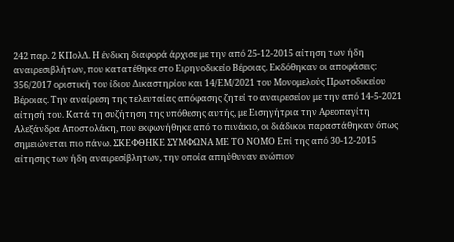242 παρ. 2 ΚΠολΔ. Η ένδικη διαφορά άρχισε με την από 25-12-2015 αίτηση των ήδη αναιρεσιβλήτων, που κατατέθηκε στο Ειρηνοδικείο Βέροιας. Εκδόθηκαν οι αποφάσεις: 356/2017 οριστική του ίδιου Δικαστηρίου και 14/ΕΜ/2021 του Μονομελούς Πρωτοδικείου Βέροιας. Την αναίρεση της τελευταίας απόφασης ζητεί το αναιρεσείον με την από 14-5-2021 αίτησή του. Κατά τη συζήτηση της υπόθεσης αυτής, με Εισηγήτρια την Αρεοπαγίτη Αλεξάνδρα Αποστολάκη, που εκφωνήθηκε από το πινάκιο, οι διάδικοι παραστάθηκαν όπως σημειώνεται πιο πάνω. ΣΚΕΦΘΗΚΕ ΣΥΜΦΩΝΑ ΜΕ ΤΟ ΝΟΜΟ Επί της από 30-12-2015 αίτησης των ήδη αναιρεσίβλητων, την οποία απηύθυναν ενώπιον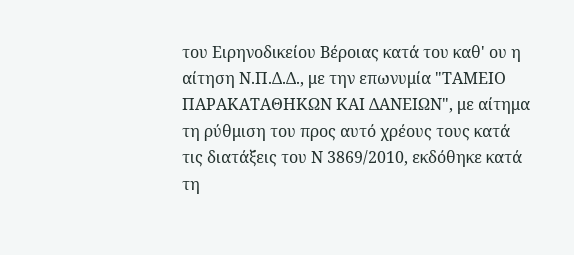του Ειρηνοδικείου Βέροιας κατά του καθ' ου η αίτηση Ν.Π.Δ.Δ., με την επωνυμία "ΤΑΜΕΙΟ ΠΑΡΑΚΑΤΑΘΗΚΩΝ ΚΑΙ ΔΑΝΕΙΩΝ", με αίτημα τη ρύθμιση του προς αυτό χρέους τους κατά τις διατάξεις του Ν 3869/2010, εκδόθηκε κατά τη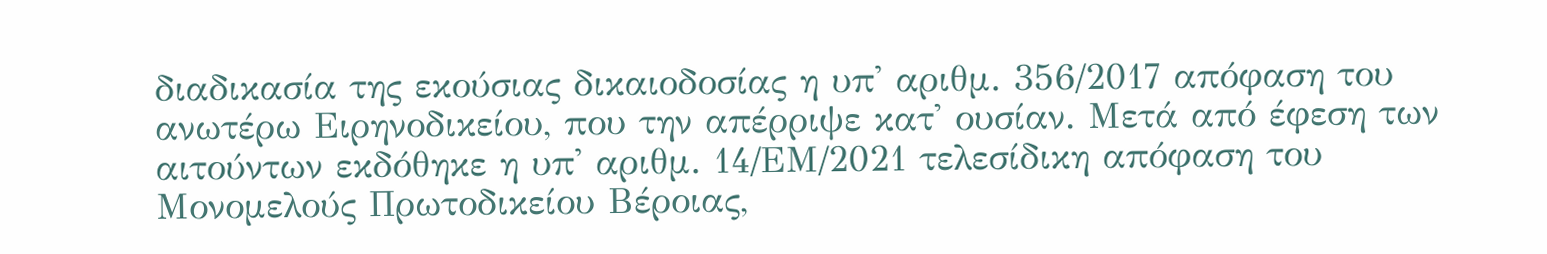διαδικασία της εκούσιας δικαιοδοσίας η υπ' αριθμ. 356/2017 απόφαση του ανωτέρω Ειρηνοδικείου, που την απέρριψε κατ' ουσίαν. Μετά από έφεση των αιτούντων εκδόθηκε η υπ' αριθμ. 14/ΕΜ/2021 τελεσίδικη απόφαση του Μονομελούς Πρωτοδικείου Βέροιας,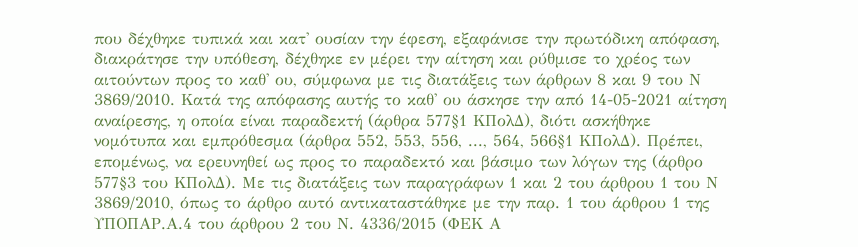που δέχθηκε τυπικά και κατ' ουσίαν την έφεση, εξαφάνισε την πρωτόδικη απόφαση, διακράτησε την υπόθεση, δέχθηκε εν μέρει την αίτηση και ρύθμισε το χρέος των αιτούντων προς το καθ' ου, σύμφωνα με τις διατάξεις των άρθρων 8 και 9 του Ν 3869/2010. Κατά της απόφασης αυτής το καθ' ου άσκησε την από 14-05-2021 αίτηση αναίρεσης, η οποία είναι παραδεκτή (άρθρα 577§1 ΚΠολΔ), διότι ασκήθηκε νομότυπα και εμπρόθεσμα (άρθρα 552, 553, 556, ..., 564, 566§1 ΚΠολΔ). Πρέπει, επομένως, να ερευνηθεί ως προς το παραδεκτό και βάσιμο των λόγων της (άρθρο 577§3 του ΚΠολΔ). Με τις διατάξεις των παραγράφων 1 και 2 του άρθρου 1 του Ν 3869/2010, όπως το άρθρο αυτό αντικαταστάθηκε με την παρ. 1 του άρθρου 1 της ΥΠΟΠΑΡ.Α.4 του άρθρου 2 του Ν. 4336/2015 (ΦΕΚ Α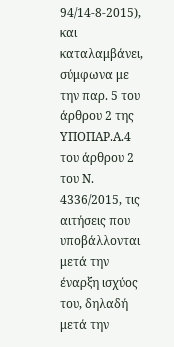94/14-8-2015), και καταλαμβάνει, σύμφωνα με την παρ. 5 του άρθρου 2 της ΥΠΟΠΑΡ.Α.4 του άρθρου 2 του Ν. 4336/2015, τις αιτήσεις που υποβάλλονται μετά την έναρξη ισχύος του, δηλαδή μετά την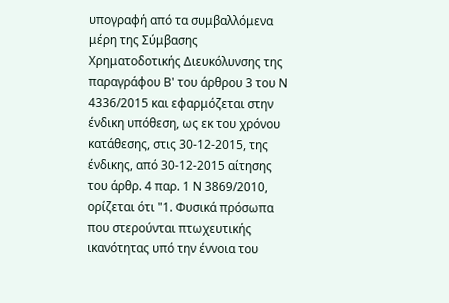υπογραφή από τα συμβαλλόμενα μέρη της Σύμβασης Χρηματοδοτικής Διευκόλυνσης της παραγράφου Β' του άρθρου 3 του Ν 4336/2015 και εφαρμόζεται στην ένδικη υπόθεση, ως εκ του χρόνου κατάθεσης, στις 30-12-2015, της ένδικης, από 30-12-2015 αίτησης του άρθρ. 4 παρ. 1 Ν 3869/2010, ορίζεται ότι "1. Φυσικά πρόσωπα που στερούνται πτωχευτικής ικανότητας υπό την έννοια του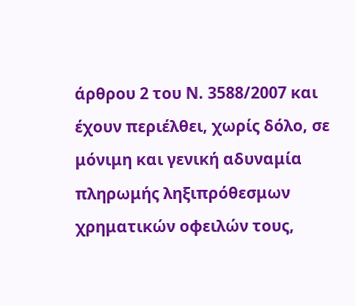άρθρου 2 του Ν. 3588/2007 και έχουν περιέλθει, χωρίς δόλο, σε μόνιμη και γενική αδυναμία πληρωμής ληξιπρόθεσμων χρηματικών οφειλών τους,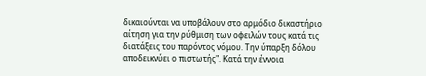δικαιούνται να υποβάλουν στο αρμόδιο δικαστήριο αίτηση για την ρύθμιση των οφειλών τους κατά τις διατάξεις του παρόντος νόμου. Την ύπαρξη δόλου αποδεικνύει ο πιστωτής". Κατά την έννοια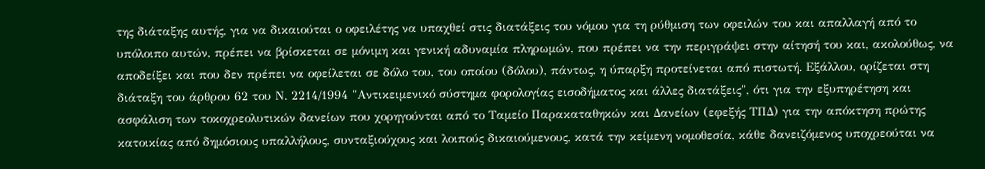της διάταξης αυτής, για να δικαιούται ο οφειλέτης να υπαχθεί στις διατάξεις του νόμου για τη ρύθμιση των οφειλών του και απαλλαγή από το υπόλοιπο αυτών, πρέπει να βρίσκεται σε μόνιμη και γενική αδυναμία πληρωμών, που πρέπει να την περιγράψει στην αίτησή του και, ακολούθως, να αποδείξει και που δεν πρέπει να οφείλεται σε δόλο του, του οποίου (δόλου), πάντως, η ύπαρξη προτείνεται από πιστωτή. Εξάλλου, ορίζεται στη διάταξη του άρθρου 62 του Ν. 2214/1994 "Αντικειμενικό σύστημα φορολογίας εισοδήματος και άλλες διατάξεις", ότι για την εξυπηρέτηση και ασφάλιση των τοκοχρεολυτικών δανείων που χορηγούνται από το Ταμείο Παρακαταθηκών και Δανείων (εφεξής ΤΠΔ) για την απόκτηση πρώτης κατοικίας από δημόσιους υπαλλήλους, συνταξιούχους και λοιπούς δικαιούμενους, κατά την κείμενη νομοθεσία, κάθε δανειζόμενος υποχρεούται να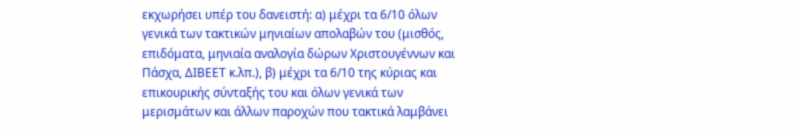εκχωρήσει υπέρ του δανειστή: α) μέχρι τα 6/10 όλων γενικά των τακτικών μηνιαίων απολαβών του (μισθός, επιδόματα, μηνιαία αναλογία δώρων Χριστουγέννων και Πάσχα, ΔΙΒΕΕΤ κ.λπ.), β) μέχρι τα 6/10 της κύριας και επικουρικής σύνταξής του και όλων γενικά των μερισμάτων και άλλων παροχών που τακτικά λαμβάνει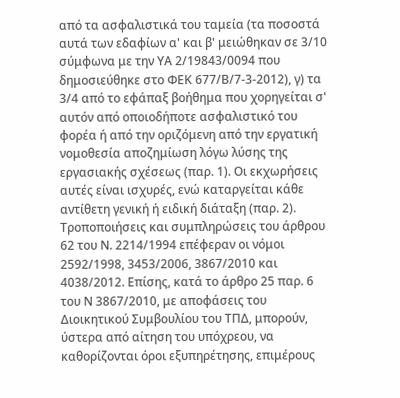από τα ασφαλιστικά του ταμεία (τα ποσοστά αυτά των εδαφίων α' και β' μειώθηκαν σε 3/10 σύμφωνα με την ΥΑ 2/19843/0094 που δημοσιεύθηκε στο ΦΕΚ 677/Β/7-3-2012), γ) τα 3/4 από το εφάπαξ βοήθημα που χορηγείται σ' αυτόν από οποιοδήποτε ασφαλιστικό του φορέα ή από την οριζόμενη από την εργατική νομοθεσία αποζημίωση λόγω λύσης της εργασιακής σχέσεως (παρ. 1). Οι εκχωρήσεις αυτές είναι ισχυρές, ενώ καταργείται κάθε αντίθετη γενική ή ειδική διάταξη (παρ. 2). Τροποποιήσεις και συμπληρώσεις του άρθρου 62 του Ν. 2214/1994 επέφεραν οι νόμοι 2592/1998, 3453/2006, 3867/2010 και 4038/2012. Επίσης, κατά το άρθρο 25 παρ. 6 του Ν 3867/2010, με αποφάσεις του Διοικητικού Συμβουλίου του ΤΠΔ, μπορούν, ύστερα από αίτηση του υπόχρεου, να καθορίζονται όροι εξυπηρέτησης, επιμέρους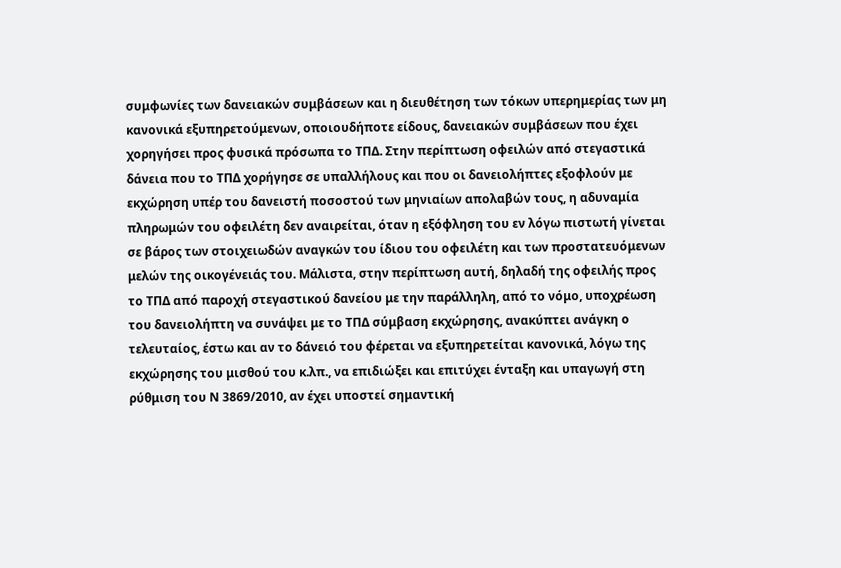συμφωνίες των δανειακών συμβάσεων και η διευθέτηση των τόκων υπερημερίας των μη κανονικά εξυπηρετούμενων, οποιουδήποτε είδους, δανειακών συμβάσεων που έχει χορηγήσει προς φυσικά πρόσωπα το ΤΠΔ. Στην περίπτωση οφειλών από στεγαστικά δάνεια που το ΤΠΔ χορήγησε σε υπαλλήλους και που οι δανειολήπτες εξοφλούν με εκχώρηση υπέρ του δανειστή ποσοστού των μηνιαίων απολαβών τους, η αδυναμία πληρωμών του οφειλέτη δεν αναιρείται, όταν η εξόφληση του εν λόγω πιστωτή γίνεται σε βάρος των στοιχειωδών αναγκών του ίδιου του οφειλέτη και των προστατευόμενων μελών της οικογένειάς του. Μάλιστα, στην περίπτωση αυτή, δηλαδή της οφειλής προς το ΤΠΔ από παροχή στεγαστικού δανείου με την παράλληλη, από το νόμο, υποχρέωση του δανειολήπτη να συνάψει με το ΤΠΔ σύμβαση εκχώρησης, ανακύπτει ανάγκη ο τελευταίος, έστω και αν το δάνειό του φέρεται να εξυπηρετείται κανονικά, λόγω της εκχώρησης του μισθού του κ.λπ., να επιδιώξει και επιτύχει ένταξη και υπαγωγή στη ρύθμιση του Ν 3869/2010, αν έχει υποστεί σημαντική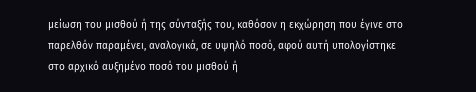μείωση του μισθού ή της σύνταξής του, καθόσον η εκχώρηση που έγινε στο παρελθόν παραμένει, αναλογικά, σε υψηλό ποσό, αφού αυτή υπολογίστηκε στο αρχικό αυξημένο ποσό του μισθού ή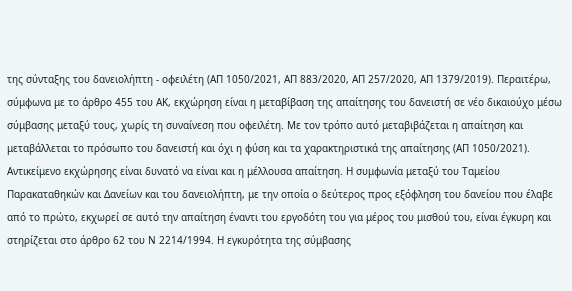της σύνταξης του δανειολήπτη - οφειλέτη (ΑΠ 1050/2021, ΑΠ 883/2020, ΑΠ 257/2020, ΑΠ 1379/2019). Περαιτέρω, σύμφωνα με το άρθρο 455 του ΑΚ, εκχώρηση είναι η μεταβίβαση της απαίτησης του δανειστή σε νέο δικαιούχο μέσω σύμβασης μεταξύ τους, χωρίς τη συναίνεση που οφειλέτη. Με τον τρόπο αυτό μεταβιβάζεται η απαίτηση και μεταβάλλεται το πρόσωπο του δανειστή και όχι η φύση και τα χαρακτηριστικά της απαίτησης (ΑΠ 1050/2021). Αντικείμενο εκχώρησης είναι δυνατό να είναι και η μέλλουσα απαίτηση. Η συμφωνία μεταξύ του Ταμείου Παρακαταθηκών και Δανείων και του δανειολήπτη, με την οποία ο δεύτερος προς εξόφληση του δανείου που έλαβε από τo πρώτο, εκχωρεί σε αυτό την απαίτηση έναντι του εργοδότη του για μέρος του μισθού του, είναι έγκυρη και στηρίζεται στο άρθρο 62 του Ν 2214/1994. Η εγκυρότητα της σύμβασης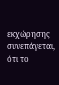εκχώρησης συνεπάγεται, ότι το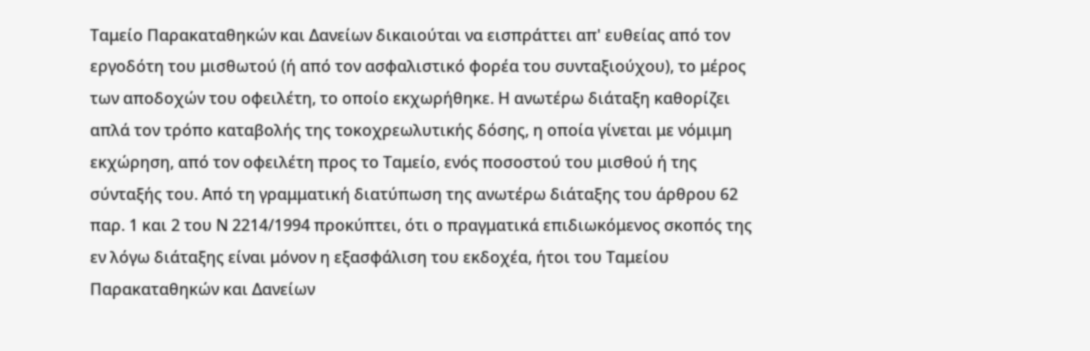Ταμείο Παρακαταθηκών και Δανείων δικαιούται να εισπράττει απ' ευθείας από τον εργοδότη του μισθωτού (ή από τον ασφαλιστικό φορέα του συνταξιούχου), το μέρος των αποδοχών του οφειλέτη, το οποίο εκχωρήθηκε. Η ανωτέρω διάταξη καθορίζει απλά τον τρόπο καταβολής της τοκοχρεωλυτικής δόσης, η οποία γίνεται με νόμιμη εκχώρηση, από τον οφειλέτη προς το Ταμείο, ενός ποσοστού του μισθού ή της σύνταξής του. Από τη γραμματική διατύπωση της ανωτέρω διάταξης του άρθρου 62 παρ. 1 και 2 του Ν 2214/1994 προκύπτει, ότι ο πραγματικά επιδιωκόμενος σκοπός της εν λόγω διάταξης είναι μόνον η εξασφάλιση του εκδοχέα, ήτοι του Ταμείου Παρακαταθηκών και Δανείων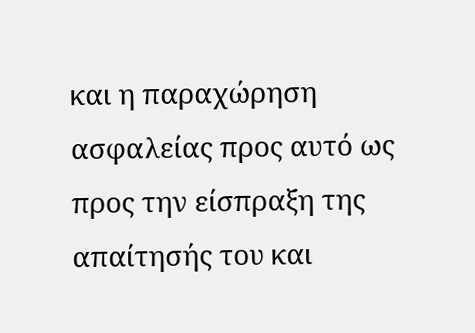και η παραχώρηση ασφαλείας προς αυτό ως προς την είσπραξη της απαίτησής του και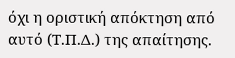όχι η οριστική απόκτηση από αυτό (Τ.Π.Δ.) της απαίτησης.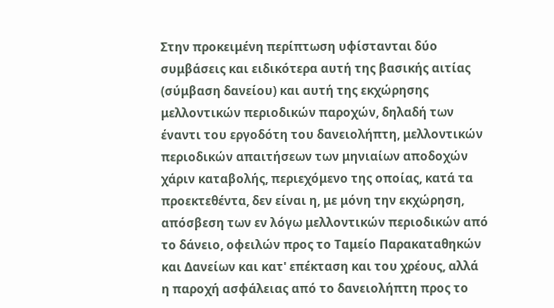Στην προκειμένη περίπτωση υφίστανται δύο συμβάσεις και ειδικότερα αυτή της βασικής αιτίας (σύμβαση δανείου) και αυτή της εκχώρησης μελλοντικών περιοδικών παροχών, δηλαδή των έναντι του εργοδότη του δανειολήπτη, μελλοντικών περιοδικών απαιτήσεων των μηνιαίων αποδοχών χάριν καταβολής, περιεχόμενο της οποίας, κατά τα προεκτεθέντα, δεν είναι η, με μόνη την εκχώρηση, απόσβεση των εν λόγω μελλοντικών περιοδικών από το δάνειο, οφειλών προς το Ταμείο Παρακαταθηκών και Δανείων και κατ' επέκταση και του χρέους, αλλά η παροχή ασφάλειας από το δανειολήπτη προς το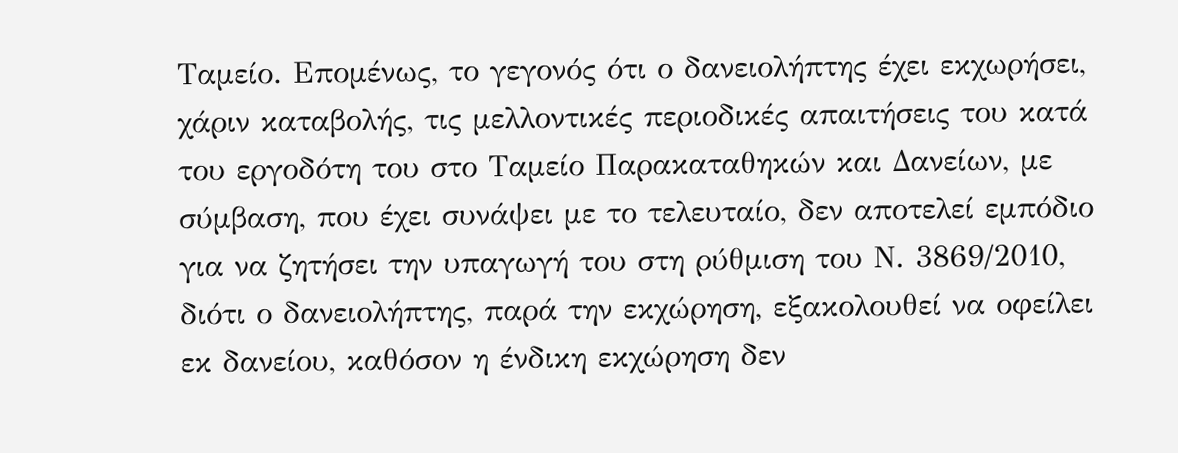Ταμείο. Επομένως, το γεγονός ότι ο δανειολήπτης έχει εκχωρήσει, χάριν καταβολής, τις μελλοντικές περιοδικές απαιτήσεις του κατά του εργοδότη του στο Ταμείο Παρακαταθηκών και Δανείων, με σύμβαση, που έχει συνάψει με το τελευταίο, δεν αποτελεί εμπόδιο για να ζητήσει την υπαγωγή του στη ρύθμιση του Ν. 3869/2010, διότι ο δανειολήπτης, παρά την εκχώρηση, εξακολουθεί να οφείλει εκ δανείου, καθόσον η ένδικη εκχώρηση δεν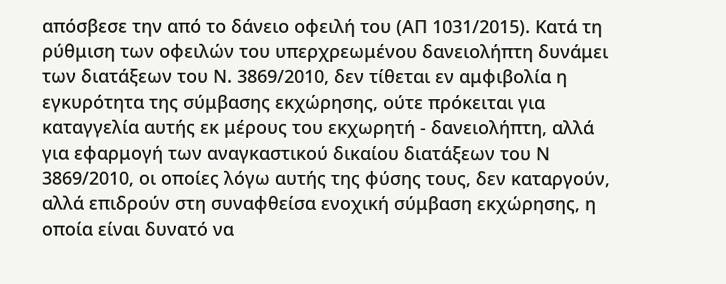απόσβεσε την από το δάνειο οφειλή του (ΑΠ 1031/2015). Κατά τη ρύθμιση των οφειλών του υπερχρεωμένου δανειολήπτη δυνάμει των διατάξεων του Ν. 3869/2010, δεν τίθεται εν αμφιβολία η εγκυρότητα της σύμβασης εκχώρησης, ούτε πρόκειται για καταγγελία αυτής εκ μέρους του εκχωρητή - δανειολήπτη, αλλά για εφαρμογή των αναγκαστικού δικαίου διατάξεων του Ν 3869/2010, οι οποίες λόγω αυτής της φύσης τους, δεν καταργούν, αλλά επιδρούν στη συναφθείσα ενοχική σύμβαση εκχώρησης, η οποία είναι δυνατό να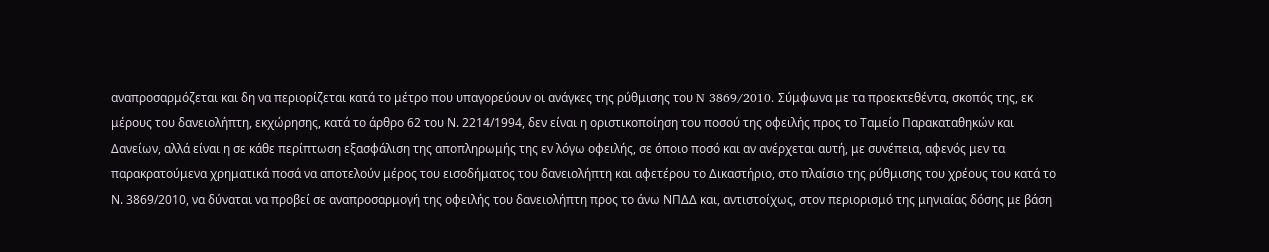αναπροσαρμόζεται και δη να περιορίζεται κατά το μέτρο που υπαγορεύουν οι ανάγκες της ρύθμισης του N 3869/2010. Σύμφωνα με τα προεκτεθέντα, σκοπός της, εκ μέρους του δανειολήπτη, εκχώρησης, κατά το άρθρο 62 του Ν. 2214/1994, δεν είναι η οριστικοποίηση του ποσού της οφειλής προς το Ταμείο Παρακαταθηκών και Δανείων, αλλά είναι η σε κάθε περίπτωση εξασφάλιση της αποπληρωμής της εν λόγω οφειλής, σε όποιο ποσό και αν ανέρχεται αυτή, με συνέπεια, αφενός μεν τα παρακρατούμενα χρηματικά ποσά να αποτελούν μέρος του εισοδήματος του δανειολήπτη και αφετέρου το Δικαστήριο, στο πλαίσιο της ρύθμισης του χρέους του κατά το Ν. 3869/2010, να δύναται να προβεί σε αναπροσαρμογή της οφειλής του δανειολήπτη προς το άνω ΝΠΔΔ και, αντιστοίχως, στον περιορισμό της μηνιαίας δόσης με βάση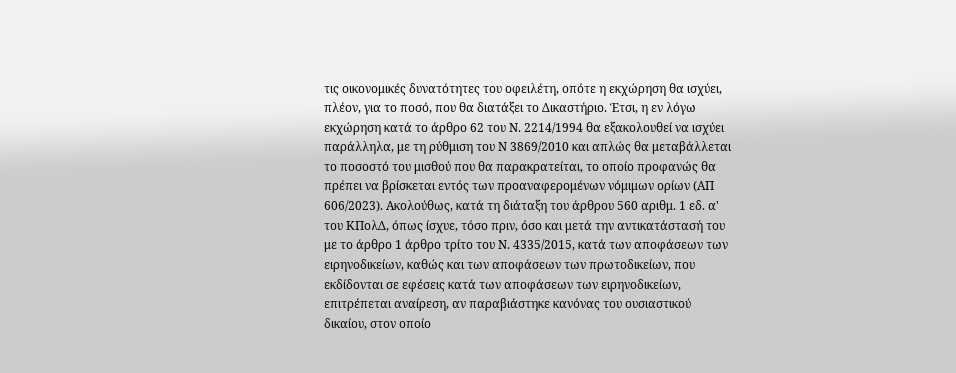τις οικονομικές δυνατότητες του οφειλέτη, οπότε η εκχώρηση θα ισχύει, πλέον, για το ποσό, που θα διατάξει το Δικαστήριο. Έτσι, η εν λόγω εκχώρηση κατά το άρθρο 62 του Ν. 2214/1994 θα εξακολουθεί να ισχύει παράλληλα, με τη ρύθμιση του Ν 3869/2010 και απλώς θα μεταβάλλεται το ποσοστό του μισθού που θα παρακρατείται, το οποίο προφανώς θα πρέπει να βρίσκεται εντός των προαναφερομένων νόμιμων ορίων (ΑΠ 606/2023). Ακολούθως, κατά τη διάταξη του άρθρου 560 αριθμ. 1 εδ. α' του ΚΠολΔ, όπως ίσχυε, τόσο πριν, όσο και μετά την αντικατάστασή του με το άρθρο 1 άρθρο τρίτο του Ν. 4335/2015, κατά των αποφάσεων των ειρηνοδικείων, καθώς και των αποφάσεων των πρωτοδικείων, που εκδίδονται σε εφέσεις κατά των αποφάσεων των ειρηνοδικείων, επιτρέπεται αναίρεση, αν παραβιάστηκε κανόνας του ουσιαστικού δικαίου, στον οποίο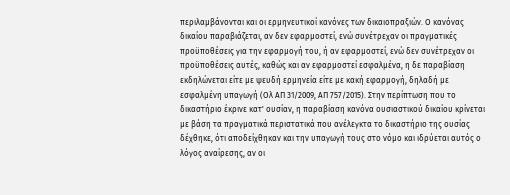περιλαμβάνονται και οι ερμηνευτικοί κανόνες των δικαιοπραξιών. Ο κανόνας δικαίου παραβιάζεται, αν δεν εφαρμοστεί, ενώ συνέτρεχαν οι πραγματικές προϋποθέσεις για την εφαρμογή του, ή αν εφαρμοστεί, ενώ δεν συνέτρεχαν οι προϋποθέσεις αυτές, καθώς και αν εφαρμοστεί εσφαλμένα, η δε παραβίαση εκδηλώνεται είτε με ψευδή ερμηνεία είτε με κακή εφαρμογή, δηλαδή με εσφαλμένη υπαγωγή (Ολ ΑΠ 31/2009, ΑΠ 757/2015). Στην περίπτωση που το δικαστήριο έκρινε κατ' ουσίαν, η παραβίαση κανόνα ουσιαστικού δικαίου κρίνεται με βάση τα πραγματικά περιστατικά που ανέλεγκτα το δικαστήριο της ουσίας δέχθηκε, ότι αποδείχθηκαν και την υπαγωγή τους στο νόμο και ιδρύεται αυτός ο λόγος αναίρεσης, αν οι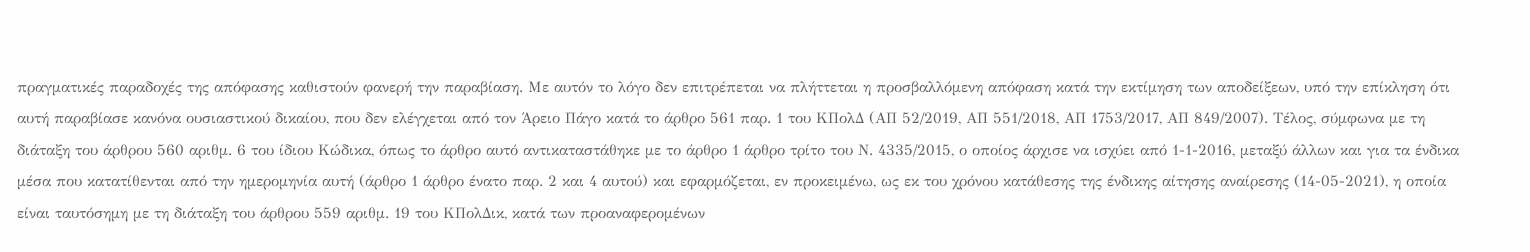πραγματικές παραδοχές της απόφασης καθιστούν φανερή την παραβίαση. Με αυτόν το λόγο δεν επιτρέπεται να πλήττεται η προσβαλλόμενη απόφαση κατά την εκτίμηση των αποδείξεων, υπό την επίκληση ότι αυτή παραβίασε κανόνα ουσιαστικού δικαίου, που δεν ελέγχεται από τον Άρειο Πάγο κατά το άρθρο 561 παρ. 1 του ΚΠολΔ (ΑΠ 52/2019, ΑΠ 551/2018, ΑΠ 1753/2017, ΑΠ 849/2007). Τέλος, σύμφωνα με τη διάταξη του άρθρου 560 αριθμ. 6 του ίδιου Κώδικα, όπως το άρθρο αυτό αντικαταστάθηκε με το άρθρο 1 άρθρο τρίτο του Ν. 4335/2015, ο οποίος άρχισε να ισχύει από 1-1-2016, μεταξύ άλλων και για τα ένδικα μέσα που κατατίθενται από την ημερομηνία αυτή (άρθρο 1 άρθρο ένατο παρ. 2 και 4 αυτού) και εφαρμόζεται, εν προκειμένω, ως εκ του χρόνου κατάθεσης της ένδικης αίτησης αναίρεσης (14-05-2021), η οποία είναι ταυτόσημη με τη διάταξη του άρθρου 559 αριθμ. 19 του ΚΠολΔικ, κατά των προαναφερομένων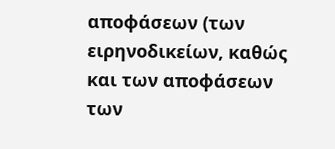αποφάσεων (των ειρηνοδικείων, καθώς και των αποφάσεων των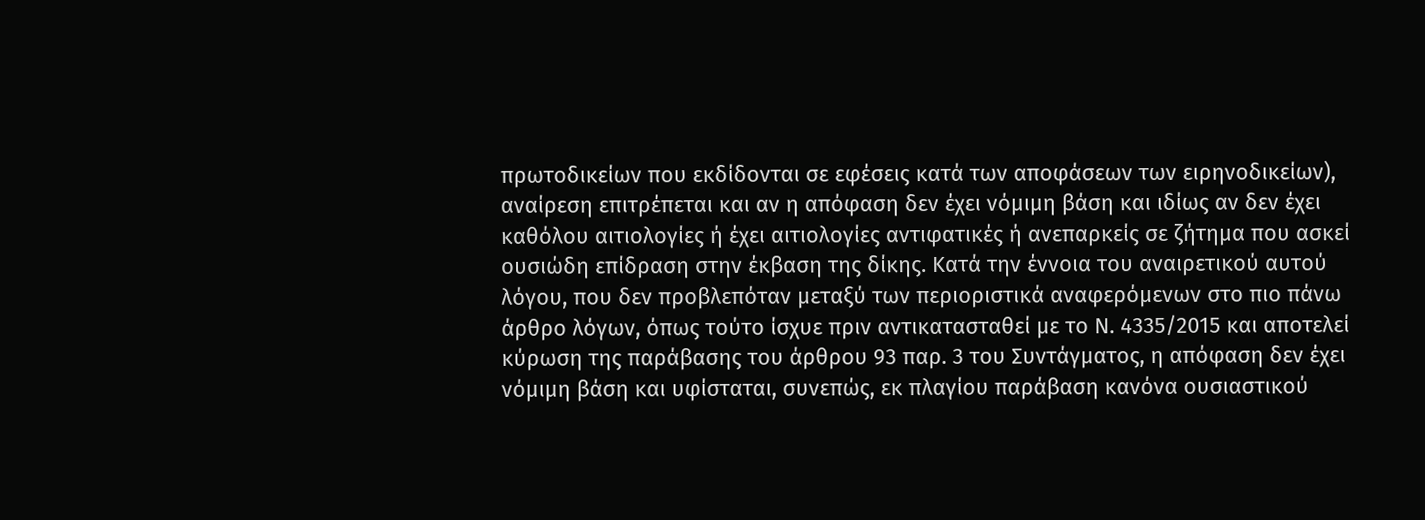πρωτοδικείων που εκδίδονται σε εφέσεις κατά των αποφάσεων των ειρηνοδικείων), αναίρεση επιτρέπεται και αν η απόφαση δεν έχει νόμιμη βάση και ιδίως αν δεν έχει καθόλου αιτιολογίες ή έχει αιτιολογίες αντιφατικές ή ανεπαρκείς σε ζήτημα που ασκεί ουσιώδη επίδραση στην έκβαση της δίκης. Κατά την έννοια του αναιρετικού αυτού λόγου, που δεν προβλεπόταν μεταξύ των περιοριστικά αναφερόμενων στο πιο πάνω άρθρο λόγων, όπως τούτο ίσχυε πριν αντικατασταθεί με το Ν. 4335/2015 και αποτελεί κύρωση της παράβασης του άρθρου 93 παρ. 3 του Συντάγματος, η απόφαση δεν έχει νόμιμη βάση και υφίσταται, συνεπώς, εκ πλαγίου παράβαση κανόνα ουσιαστικού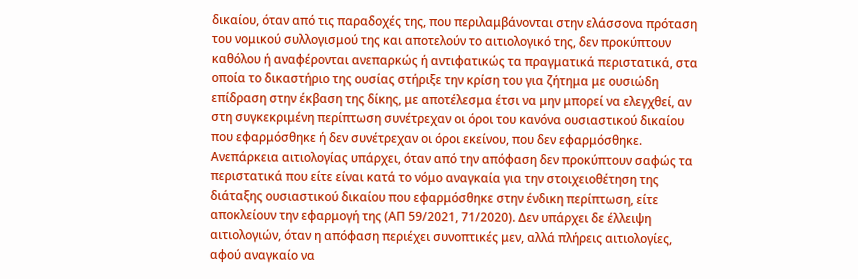δικαίου, όταν από τις παραδοχές της, που περιλαμβάνονται στην ελάσσονα πρόταση του νομικού συλλογισμού της και αποτελούν το αιτιολογικό της, δεν προκύπτουν καθόλου ή αναφέρονται ανεπαρκώς ή αντιφατικώς τα πραγματικά περιστατικά, στα οποία το δικαστήριο της ουσίας στήριξε την κρίση του για ζήτημα με ουσιώδη επίδραση στην έκβαση της δίκης, με αποτέλεσμα έτσι να μην μπορεί να ελεγχθεί, αν στη συγκεκριμένη περίπτωση συνέτρεχαν οι όροι του κανόνα ουσιαστικού δικαίου που εφαρμόσθηκε ή δεν συνέτρεχαν οι όροι εκείνου, που δεν εφαρμόσθηκε. Ανεπάρκεια αιτιολογίας υπάρχει, όταν από την απόφαση δεν προκύπτουν σαφώς τα περιστατικά που είτε είναι κατά το νόμο αναγκαία για την στοιχειοθέτηση της διάταξης ουσιαστικού δικαίου που εφαρμόσθηκε στην ένδικη περίπτωση, είτε αποκλείουν την εφαρμογή της (ΑΠ 59/2021, 71/2020). Δεν υπάρχει δε έλλειψη αιτιολογιών, όταν η απόφαση περιέχει συνοπτικές μεν, αλλά πλήρεις αιτιολογίες, αφού αναγκαίο να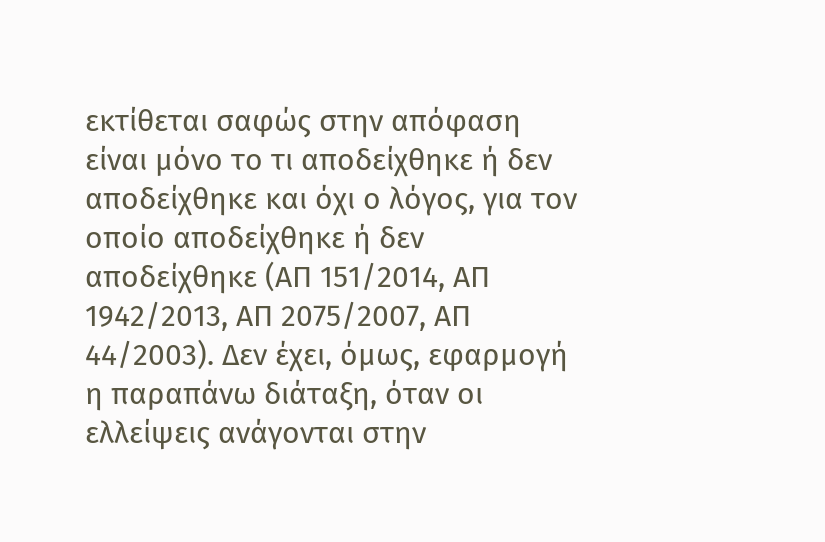εκτίθεται σαφώς στην απόφαση είναι μόνο το τι αποδείχθηκε ή δεν αποδείχθηκε και όχι ο λόγος, για τον οποίο αποδείχθηκε ή δεν αποδείχθηκε (ΑΠ 151/2014, ΑΠ 1942/2013, ΑΠ 2075/2007, ΑΠ 44/2003). Δεν έχει, όμως, εφαρμογή η παραπάνω διάταξη, όταν οι ελλείψεις ανάγονται στην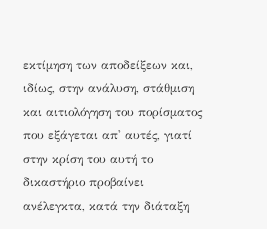εκτίμηση των αποδείξεων και, ιδίως, στην ανάλυση, στάθμιση και αιτιολόγηση του πορίσματος που εξάγεται απ' αυτές, γιατί στην κρίση του αυτή το δικαστήριο προβαίνει ανέλεγκτα, κατά την διάταξη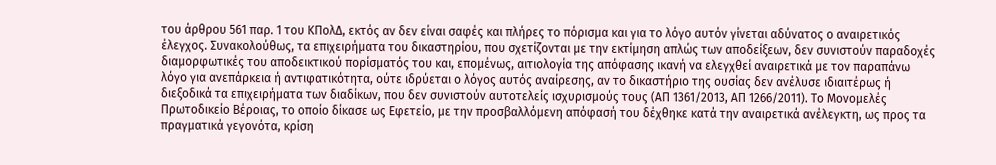του άρθρου 561 παρ. 1 του ΚΠολΔ, εκτός αν δεν είναι σαφές και πλήρες το πόρισμα και για το λόγο αυτόν γίνεται αδύνατος ο αναιρετικός έλεγχος. Συνακολούθως, τα επιχειρήματα του δικαστηρίου, που σχετίζονται με την εκτίμηση απλώς των αποδείξεων, δεν συνιστούν παραδοχές διαμορφωτικές του αποδεικτικού πορίσματός του και, επομένως, αιτιολογία της απόφασης ικανή να ελεγχθεί αναιρετικά με τον παραπάνω λόγο για ανεπάρκεια ή αντιφατικότητα, ούτε ιδρύεται ο λόγος αυτός αναίρεσης, αν το δικαστήριο της ουσίας δεν ανέλυσε ιδιαιτέρως ή διεξοδικά τα επιχειρήματα των διαδίκων, που δεν συνιστούν αυτοτελείς ισχυρισμούς τους (ΑΠ 1361/2013, ΑΠ 1266/2011). Το Μονομελές Πρωτοδικείο Βέροιας, το οποίο δίκασε ως Εφετείο, με την προσβαλλόμενη απόφασή του δέχθηκε κατά την αναιρετικά ανέλεγκτη, ως προς τα πραγματικά γεγονότα, κρίση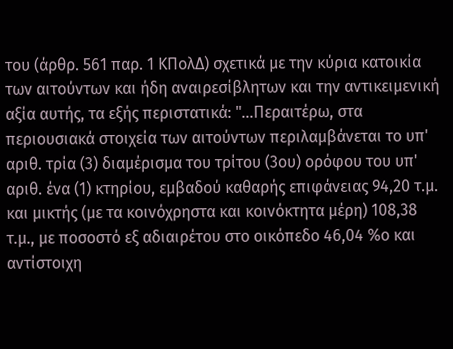του (άρθρ. 561 παρ. 1 ΚΠολΔ) σχετικά με την κύρια κατοικία των αιτούντων και ήδη αναιρεσίβλητων και την αντικειμενική αξία αυτής, τα εξής περιστατικά: "...Περαιτέρω, στα περιουσιακά στοιχεία των αιτούντων περιλαμβάνεται το υπ' αριθ. τρία (3) διαμέρισμα του τρίτου (3ου) ορόφου του υπ' αριθ. ένα (1) κτηρίου, εμβαδού καθαρής επιφάνειας 94,20 τ.μ. και μικτής (με τα κοινόχρηστα και κοινόκτητα μέρη) 108,38 τ.μ., με ποσοστό εξ αδιαιρέτου στο οικόπεδο 46,04 %ο και αντίστοιχη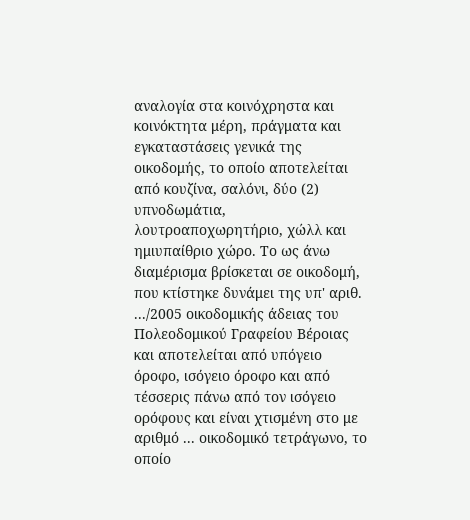αναλογία στα κοινόχρηστα και κοινόκτητα μέρη, πράγματα και εγκαταστάσεις γενικά της οικοδομής, το οποίο αποτελείται από κουζίνα, σαλόνι, δύο (2) υπνοδωμάτια, λουτροαποχωρητήριο, χώλλ και ημιυπαίθριο χώρο. Το ως άνω διαμέρισμα βρίσκεται σε οικοδομή, που κτίστηκε δυνάμει της υπ' αριθ. .../2005 οικοδομικής άδειας του Πολεοδομικού Γραφείου Βέροιας και αποτελείται από υπόγειο όροφο, ισόγειο όροφο και από τέσσερις πάνω από τον ισόγειο ορόφους και είναι χτισμένη στο με αριθμό ... οικοδομικό τετράγωνο, το οποίο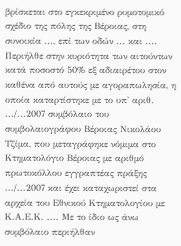βρίσκεται στο εγκεκριμένο ρυμοτομικό σχέδιο της πόλης της Βέροιας, στη συνοικία ..., επί των οδών ... και .... Περιήλθε στην κυριότητα των αιτούντων κατά ποσοστό 50% εξ αδιαιρέτου στον καθένα από αυτούς με αγοραπωλησία, η οποία καταρτίστηκε με το υπ' αριθ. .../...2007 συμβόλαιο του συμβολαιογράφου Βέροιας Νικολάου Τζίμα, που μεταγράφηκε νόμιμα στο Κτηματολόγιο Βέροιας με αριθμό πρωτοκόλλου εγγραπτέας πράξης .../...2007 και έχει καταχωριστεί στα αρχεία του Εθνικού Κτηματολογίου με Κ.Α.Ε.Κ. .... Με το ίδιο ως άνω συμβόλαιο περιήλθαν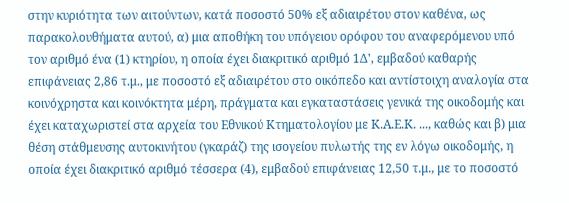στην κυριότητα των αιτούντων, κατά ποσοστό 50% εξ αδιαιρέτου στον καθένα, ως παρακολουθήματα αυτού, α) μια αποθήκη του υπόγειου ορόφου του αναφερόμενου υπό τον αριθμό ένα (1) κτηρίου, η οποία έχει διακριτικό αριθμό 1Δ', εμβαδού καθαρής επιφάνειας 2,86 τ.μ., με ποσοστό εξ αδιαιρέτου στο οικόπεδο και αντίστοιχη αναλογία στα κοινόχρηστα και κοινόκτητα μέρη, πράγματα και εγκαταστάσεις γενικά της οικοδομής και έχει καταχωριστεί στα αρχεία του Εθνικού Κτηματολογίου με Κ.Α.Ε.Κ. ..., καθώς και β) μια θέση στάθμευσης αυτοκινήτου (γκαράζ) της ισογείου πυλωτής της εν λόγω οικοδομής, η οποία έχει διακριτικό αριθμό τέσσερα (4), εμβαδού επιφάνειας 12,50 τ.μ., με το ποσοστό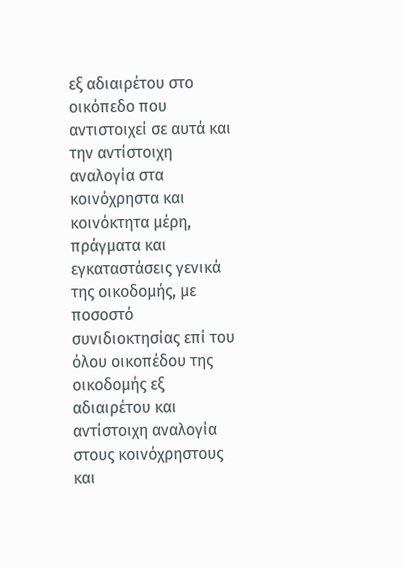εξ αδιαιρέτου στο οικόπεδο που αντιστοιχεί σε αυτά και την αντίστοιχη αναλογία στα κοινόχρηστα και κοινόκτητα μέρη, πράγματα και εγκαταστάσεις γενικά της οικοδομής, με ποσοστό συνιδιοκτησίας επί του όλου οικοπέδου της οικοδομής εξ αδιαιρέτου και αντίστοιχη αναλογία στους κοινόχρηστους και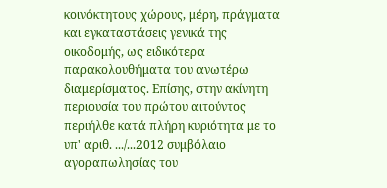κοινόκτητους χώρους, μέρη, πράγματα και εγκαταστάσεις γενικά της οικοδομής, ως ειδικότερα παρακολουθήματα του ανωτέρω διαμερίσματος. Επίσης, στην ακίνητη περιουσία του πρώτου αιτούντος περιήλθε κατά πλήρη κυριότητα με το υπ' αριθ. .../...2012 συμβόλαιο αγοραπωλησίας του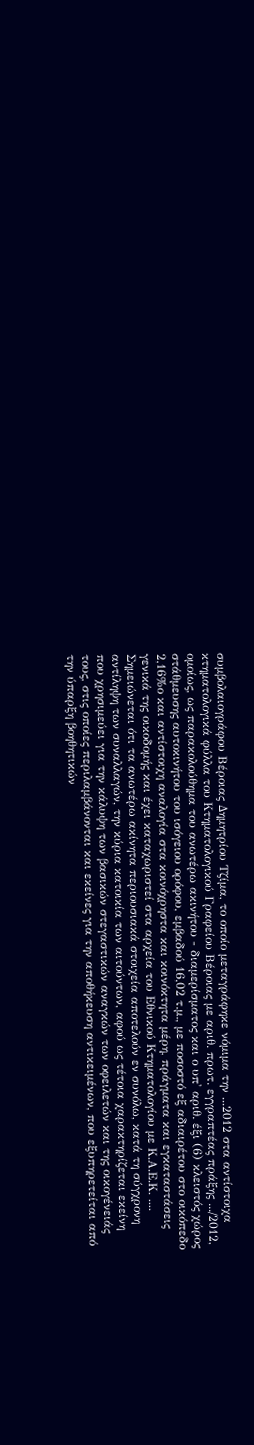συμβολαιογράφου Βέροιας Δημητρίου Τζίμα, το οποίο μεταγράφηκε νόμιμα την ...2012 στα αντίστοιχα κτηματολογικά φύλλα του Κτηματολογικού Γραφείου Βέροιας με αριθ. πρωτ. εγγραπτέας πράξης .../2012, ομοίως, ως παρακολούθημα του ανωτέρω ακινήτου - διαμερίσματος και ο υπ' αριθ. έξι (6) κλειστός χώρος στάθμευσης αυτοκινήτου του ισόγειου ορόφου, εμβαδού 16,02 τ.μ., με ποσοστό εξ αδιαιρέτου στο οικόπεδο 2,16%ο και αντίστοιχη αναλογία στα κοινόχρηστα και κοινόκτητα μέρη, πράγματα και εγκαταστάσεις γενικά της οικοδομής και έχει καταχωριστεί στα αρχεία του Εθνικού Κτηματολογίου με Κ.Α.Ε.Κ. .... Σημειώνεται ότι τα ανωτέρω ακίνητα περιουσιακά στοιχεία αποτελούν εν συνόλω, κατά τη σύγχρονη αντίληψη των συναλλαγών, την κύρια κατοικία των αιτούντων, αφού ως τέτοια χαρακτηρίζεται εκείνη που χρησιμεύει για την κάλυψη των βασικών στεγαστικών αναγκών των οφειλετών και της οικογένειάς τους, στις οποίες περιλαμβάνονται και εκείνες για την αποθήκευση αντικειμένων, που εξυπηρετείται από την ύπαρξη βοηθητικών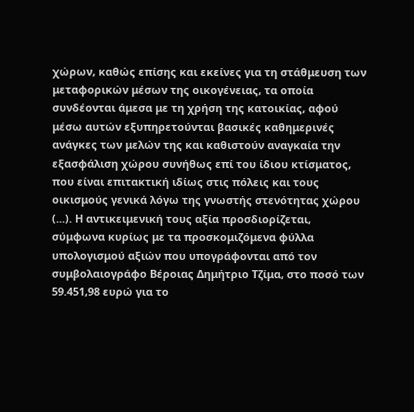χώρων, καθώς επίσης και εκείνες για τη στάθμευση των μεταφορικών μέσων της οικογένειας, τα οποία συνδέονται άμεσα με τη χρήση της κατοικίας, αφού μέσω αυτών εξυπηρετούνται βασικές καθημερινές ανάγκες των μελών της και καθιστούν αναγκαία την εξασφάλιση χώρου συνήθως επί του ίδιου κτίσματος, που είναι επιτακτική ιδίως στις πόλεις και τους οικισμούς γενικά λόγω της γνωστής στενότητας χώρου (...). Η αντικειμενική τους αξία προσδιορίζεται, σύμφωνα κυρίως με τα προσκομιζόμενα φύλλα υπολογισμού αξιών που υπογράφονται από τον συμβολαιογράφο Βέροιας Δημήτριο Τζίμα, στο ποσό των 59.451,98 ευρώ για το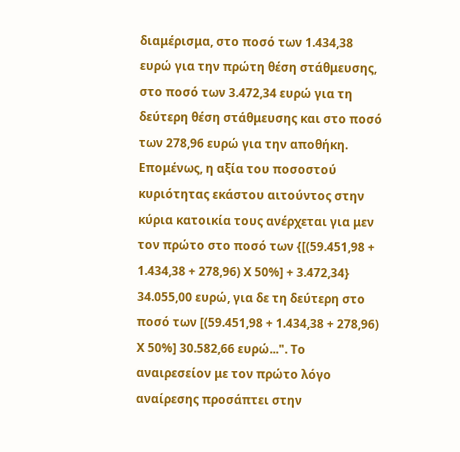διαμέρισμα, στο ποσό των 1.434,38 ευρώ για την πρώτη θέση στάθμευσης, στο ποσό των 3.472,34 ευρώ για τη δεύτερη θέση στάθμευσης και στο ποσό των 278,96 ευρώ για την αποθήκη. Επομένως, η αξία του ποσοστού κυριότητας εκάστου αιτούντος στην κύρια κατοικία τους ανέρχεται για μεν τον πρώτο στο ποσό των {[(59.451,98 + 1.434,38 + 278,96) Χ 50%] + 3.472,34} 34.055,00 ευρώ, για δε τη δεύτερη στο ποσό των [(59.451,98 + 1.434,38 + 278,96) Χ 50%] 30.582,66 ευρώ...". Το αναιρεσείον με τον πρώτο λόγο αναίρεσης προσάπτει στην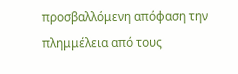προσβαλλόμενη απόφαση την πλημμέλεια από τους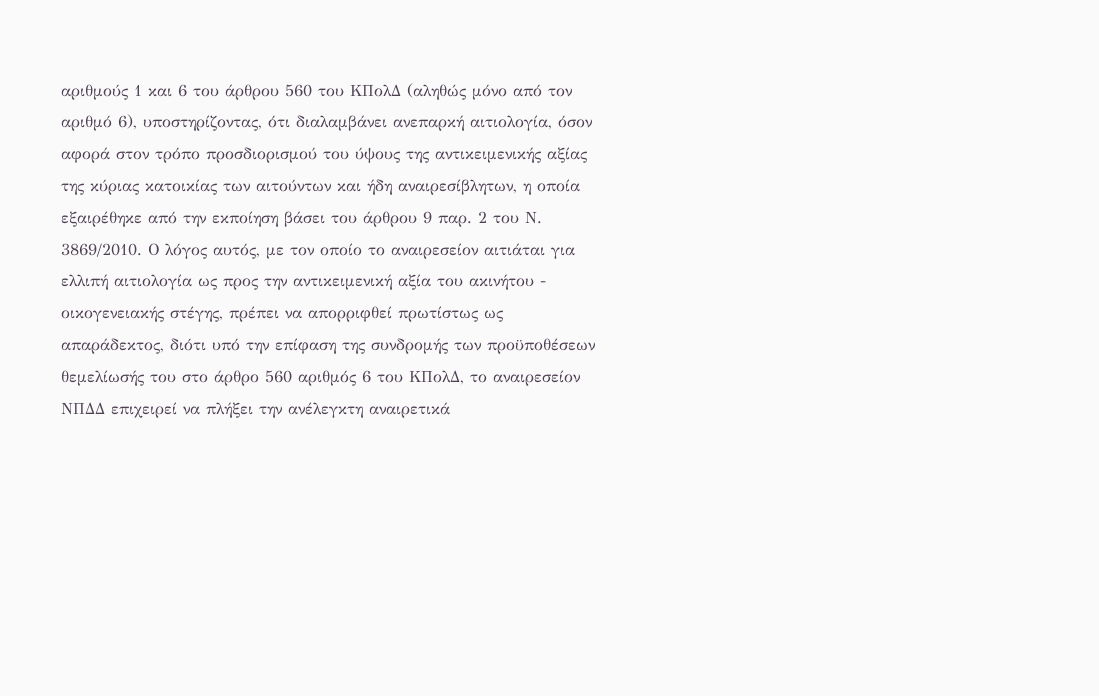αριθμούς 1 και 6 του άρθρου 560 του ΚΠολΔ (αληθώς μόνο από τον αριθμό 6), υποστηρίζοντας, ότι διαλαμβάνει ανεπαρκή αιτιολογία, όσον αφορά στον τρόπο προσδιορισμού του ύψους της αντικειμενικής αξίας της κύριας κατοικίας των αιτούντων και ήδη αναιρεσίβλητων, η οποία εξαιρέθηκε από την εκποίηση βάσει του άρθρου 9 παρ. 2 του Ν. 3869/2010. Ο λόγος αυτός, με τον οποίο το αναιρεσείον αιτιάται για ελλιπή αιτιολογία ως προς την αντικειμενική αξία του ακινήτου - οικογενειακής στέγης, πρέπει να απορριφθεί πρωτίστως ως απαράδεκτος, διότι υπό την επίφαση της συνδρομής των προϋποθέσεων θεμελίωσής του στο άρθρο 560 αριθμός 6 του ΚΠολΔ, το αναιρεσείον ΝΠΔΔ επιχειρεί να πλήξει την ανέλεγκτη αναιρετικά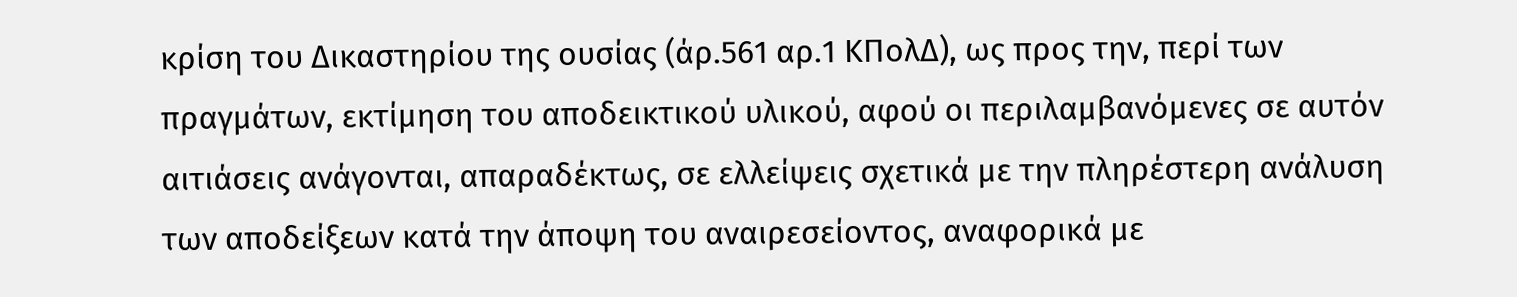κρίση του Δικαστηρίου της ουσίας (άρ.561 αρ.1 ΚΠολΔ), ως προς την, περί των πραγμάτων, εκτίμηση του αποδεικτικού υλικού, αφού οι περιλαμβανόμενες σε αυτόν αιτιάσεις ανάγονται, απαραδέκτως, σε ελλείψεις σχετικά με την πληρέστερη ανάλυση των αποδείξεων κατά την άποψη του αναιρεσείοντος, αναφορικά με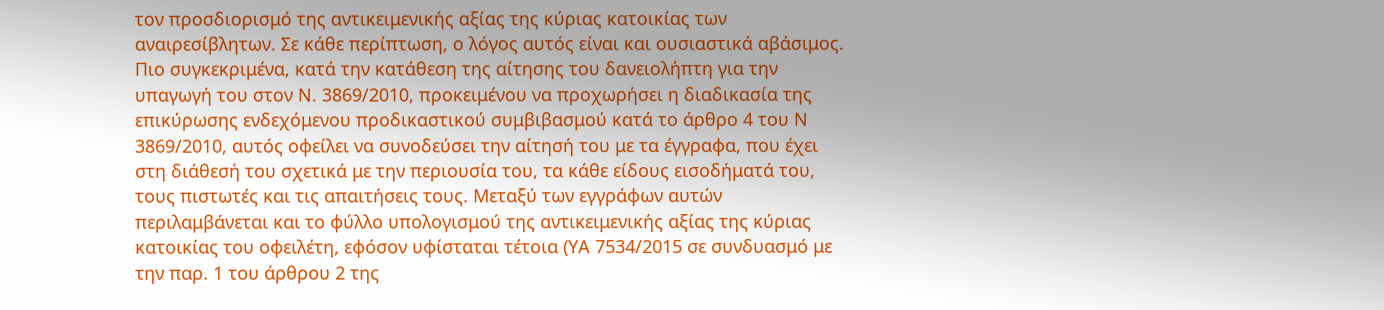τον προσδιορισμό της αντικειμενικής αξίας της κύριας κατοικίας των αναιρεσίβλητων. Σε κάθε περίπτωση, ο λόγος αυτός είναι και ουσιαστικά αβάσιμος. Πιο συγκεκριμένα, κατά την κατάθεση της αίτησης του δανειολήπτη για την υπαγωγή του στον Ν. 3869/2010, προκειμένου να προχωρήσει η διαδικασία της επικύρωσης ενδεχόμενου προδικαστικού συμβιβασμού κατά το άρθρο 4 του Ν 3869/2010, αυτός οφείλει να συνοδεύσει την αίτησή του με τα έγγραφα, που έχει στη διάθεσή του σχετικά με την περιουσία του, τα κάθε είδους εισοδήματά του, τους πιστωτές και τις απαιτήσεις τους. Μεταξύ των εγγράφων αυτών περιλαμβάνεται και το φύλλο υπολογισμού της αντικειμενικής αξίας της κύριας κατοικίας του οφειλέτη, εφόσον υφίσταται τέτοια (ΥΑ 7534/2015 σε συνδυασμό με την παρ. 1 του άρθρου 2 της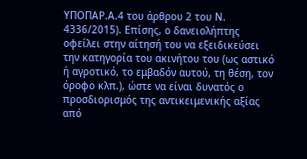ΥΠΟΠΑΡ.Α.4 του άρθρου 2 του Ν. 4336/2015). Επίσης, ο δανειολήπτης οφείλει στην αίτησή του να εξειδικεύσει την κατηγορία του ακινήτου του (ως αστικό ή αγροτικό, το εμβαδόν αυτού, τη θέση, τον όροφο κλπ.), ώστε να είναι δυνατός ο προσδιορισμός της αντικειμενικής αξίας από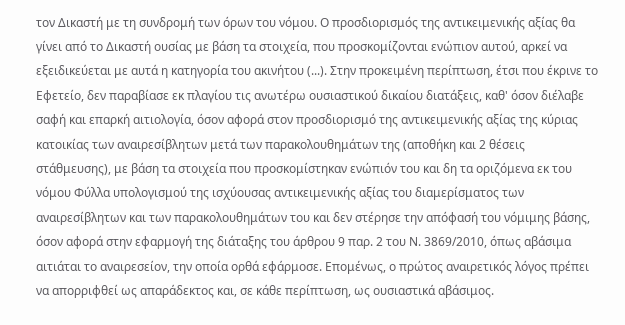τον Δικαστή με τη συνδρομή των όρων του νόμου. Ο προσδιορισμός της αντικειμενικής αξίας θα γίνει από το Δικαστή ουσίας με βάση τα στοιχεία, που προσκομίζονται ενώπιον αυτού, αρκεί να εξειδικεύεται με αυτά η κατηγορία του ακινήτου (...). Στην προκειμένη περίπτωση, έτσι που έκρινε το Εφετείο, δεν παραβίασε εκ πλαγίου τις ανωτέρω ουσιαστικού δικαίου διατάξεις, καθ' όσον διέλαβε σαφή και επαρκή αιτιολογία, όσον αφορά στον προσδιορισμό της αντικειμενικής αξίας της κύριας κατοικίας των αναιρεσίβλητων μετά των παρακολουθημάτων της (αποθήκη και 2 θέσεις στάθμευσης), με βάση τα στοιχεία που προσκομίστηκαν ενώπιόν του και δη τα οριζόμενα εκ του νόμου Φύλλα υπολογισμού της ισχύουσας αντικειμενικής αξίας του διαμερίσματος των αναιρεσίβλητων και των παρακολουθημάτων του και δεν στέρησε την απόφασή του νόμιμης βάσης, όσον αφορά στην εφαρμογή της διάταξης του άρθρου 9 παρ. 2 του Ν. 3869/2010, όπως αβάσιμα αιτιάται το αναιρεσείον, την οποία ορθά εφάρμοσε. Επομένως, ο πρώτος αναιρετικός λόγος πρέπει να απορριφθεί ως απαράδεκτος και, σε κάθε περίπτωση, ως ουσιαστικά αβάσιμος.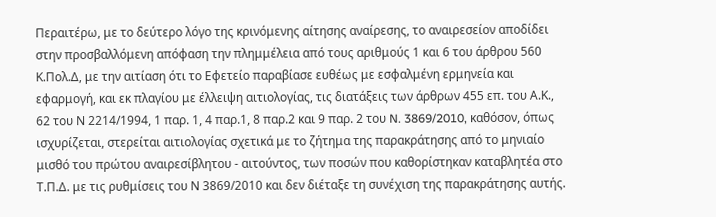Περαιτέρω, με το δεύτερο λόγο της κρινόμενης αίτησης αναίρεσης, το αναιρεσείον αποδίδει στην προσβαλλόμενη απόφαση την πλημμέλεια από τους αριθμούς 1 και 6 του άρθρου 560 Κ.Πολ.Δ, με την αιτίαση ότι το Εφετείο παραβίασε ευθέως με εσφαλμένη ερμηνεία και εφαρμογή, και εκ πλαγίου με έλλειψη αιτιολογίας, τις διατάξεις των άρθρων 455 επ. του Α.Κ., 62 του Ν 2214/1994, 1 παρ. 1, 4 παρ.1, 8 παρ.2 και 9 παρ. 2 του N. 3869/2010, καθόσον, όπως ισχυρίζεται, στερείται αιτιολογίας σχετικά με το ζήτημα της παρακράτησης από το μηνιαίο μισθό του πρώτου αναιρεσίβλητου - αιτούντος, των ποσών που καθορίστηκαν καταβλητέα στο Τ.Π.Δ. με τις ρυθμίσεις του Ν 3869/2010 και δεν διέταξε τη συνέχιση της παρακράτησης αυτής.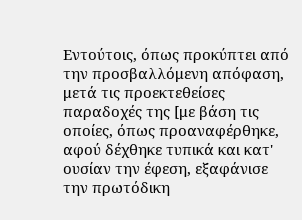Εντούτοις, όπως προκύπτει από την προσβαλλόμενη απόφαση, μετά τις προεκτεθείσες παραδοχές της [με βάση τις οποίες, όπως προαναφέρθηκε, αφού δέχθηκε τυπικά και κατ' ουσίαν την έφεση, εξαφάνισε την πρωτόδικη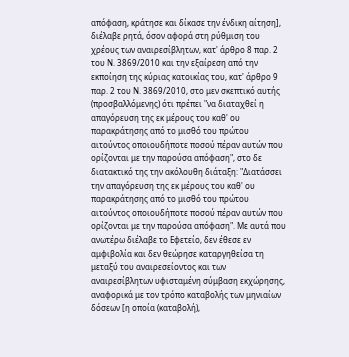απόφαση, κράτησε και δίκασε την ένδικη αίτηση], διέλαβε ρητά, όσον αφορά στη ρύθμιση του χρέους των αναιρεσίβλητων, κατ' άρθρο 8 παρ. 2 του Ν. 3869/2010 και την εξαίρεση από την εκποίηση της κύριας κατοικίας του, κατ' άρθρο 9 παρ. 2 του Ν. 3869/2010, στο μεν σκεπτικό αυτής (προσβαλλόμενης) ότι πρέπει "να διαταχθεί η απαγόρευση της εκ μέρους του καθ' ου παρακράτησης από το μισθό του πρώτου αιτούντος οποιουδήποτε ποσού πέραν αυτών που ορίζονται με την παρούσα απόφαση", στο δε διατακτικό της την ακόλουθη διάταξη: "Διατάσσει την απαγόρευση της εκ μέρους του καθ' ου παρακράτησης από το μισθό του πρώτου αιτούντος οποιουδήποτε ποσού πέραν αυτών που ορίζονται με την παρούσα απόφαση". Με αυτά που ανωτέρω διέλαβε το Εφετείο, δεν έθεσε εν αμφιβολία και δεν θεώρησε καταργηθείσα τη μεταξύ του αναιρεσείοντος και των αναιρεσίβλητων υφισταμένη σύμβαση εκχώρησης, αναφορικά με τον τρόπο καταβολής των μηνιαίων δόσεων [η οποία (καταβολή),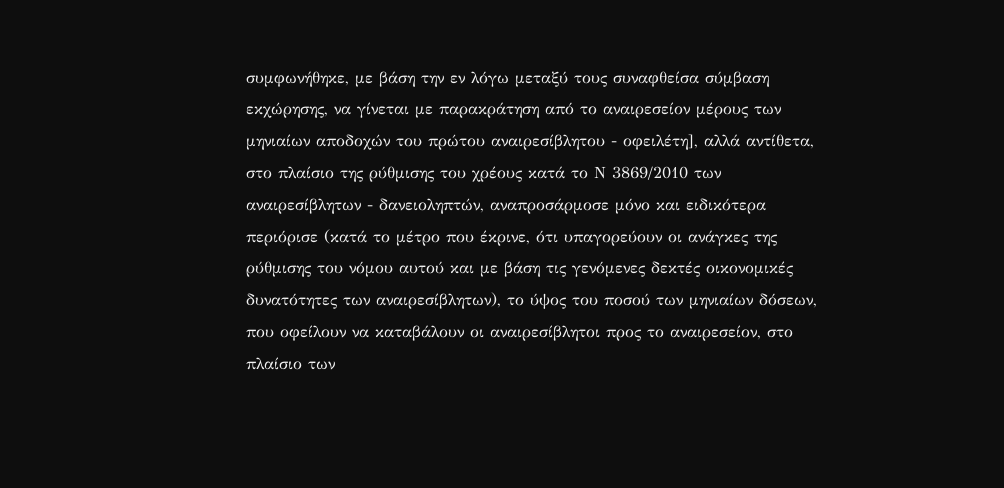συμφωνήθηκε, με βάση την εν λόγω μεταξύ τους συναφθείσα σύμβαση εκχώρησης, να γίνεται με παρακράτηση από το αναιρεσείον μέρους των μηνιαίων αποδοχών του πρώτου αναιρεσίβλητου - οφειλέτη], αλλά αντίθετα, στο πλαίσιο της ρύθμισης του χρέους κατά το Ν 3869/2010 των αναιρεσίβλητων - δανειοληπτών, αναπροσάρμοσε μόνο και ειδικότερα περιόρισε (κατά το μέτρο που έκρινε, ότι υπαγορεύουν οι ανάγκες της ρύθμισης του νόμου αυτού και με βάση τις γενόμενες δεκτές οικονομικές δυνατότητες των αναιρεσίβλητων), το ύψος του ποσού των μηνιαίων δόσεων, που οφείλουν να καταβάλουν οι αναιρεσίβλητοι προς το αναιρεσείον, στο πλαίσιο των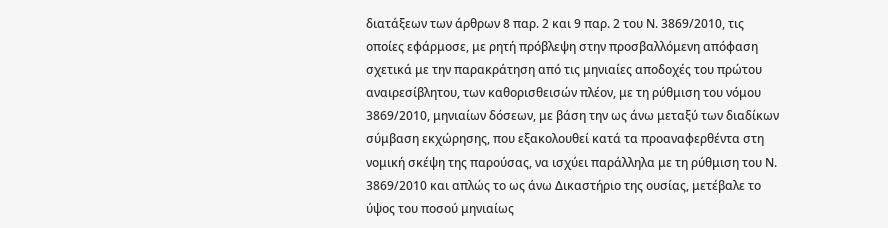διατάξεων των άρθρων 8 παρ. 2 και 9 παρ. 2 του Ν. 3869/2010, τις οποίες εφάρμοσε, με ρητή πρόβλεψη στην προσβαλλόμενη απόφαση σχετικά με την παρακράτηση από τις μηνιαίες αποδοχές του πρώτου αναιρεσίβλητου, των καθορισθεισών πλέον, με τη ρύθμιση του νόμου 3869/2010, μηνιαίων δόσεων, με βάση την ως άνω μεταξύ των διαδίκων σύμβαση εκχώρησης, που εξακολουθεί κατά τα προαναφερθέντα στη νομική σκέψη της παρούσας, να ισχύει παράλληλα με τη ρύθμιση του Ν. 3869/2010 και απλώς το ως άνω Δικαστήριο της ουσίας, μετέβαλε το ύψος του ποσού μηνιαίως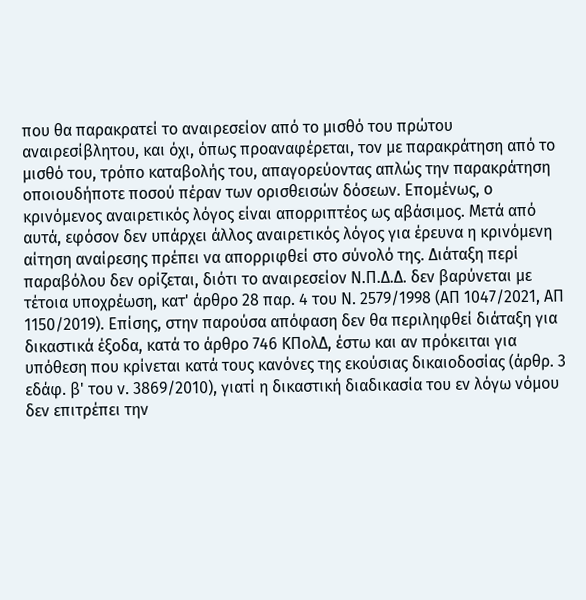που θα παρακρατεί το αναιρεσείον από το μισθό του πρώτου αναιρεσίβλητου, και όχι, όπως προαναφέρεται, τον με παρακράτηση από το μισθό του, τρόπο καταβολής του, απαγορεύοντας απλώς την παρακράτηση οποιουδήποτε ποσού πέραν των ορισθεισών δόσεων. Επομένως, ο κρινόμενος αναιρετικός λόγος είναι απορριπτέος ως αβάσιμος. Μετά από αυτά, εφόσον δεν υπάρχει άλλος αναιρετικός λόγος για έρευνα η κρινόμενη αίτηση αναίρεσης πρέπει να απορριφθεί στο σύνολό της. Διάταξη περί παραβόλου δεν ορίζεται, διότι το αναιρεσείον Ν.Π.Δ.Δ. δεν βαρύνεται με τέτοια υποχρέωση, κατ' άρθρο 28 παρ. 4 του Ν. 2579/1998 (ΑΠ 1047/2021, ΑΠ 1150/2019). Επίσης, στην παρούσα απόφαση δεν θα περιληφθεί διάταξη για δικαστικά έξοδα, κατά το άρθρο 746 ΚΠολΔ, έστω και αν πρόκειται για υπόθεση που κρίνεται κατά τους κανόνες της εκούσιας δικαιοδοσίας (άρθρ. 3 εδάφ. β' του ν. 3869/2010), γιατί η δικαστική διαδικασία του εν λόγω νόμου δεν επιτρέπει την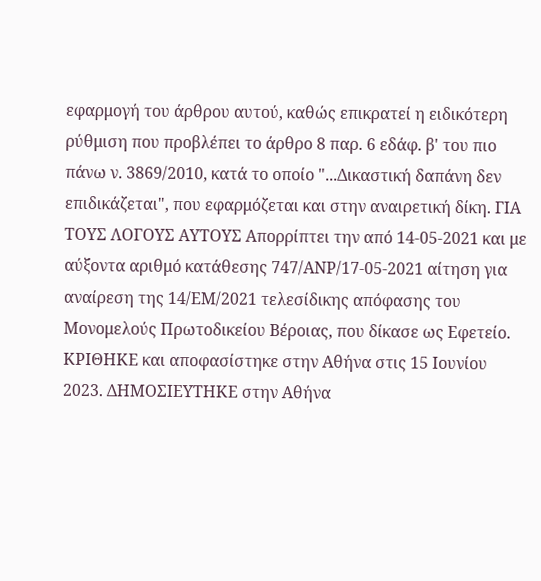εφαρμογή του άρθρου αυτού, καθώς επικρατεί η ειδικότερη ρύθμιση που προβλέπει το άρθρο 8 παρ. 6 εδάφ. β' του πιο πάνω ν. 3869/2010, κατά το οποίο "...Δικαστική δαπάνη δεν επιδικάζεται", που εφαρμόζεται και στην αναιρετική δίκη. ΓΙΑ ΤΟΥΣ ΛΟΓΟΥΣ ΑΥΤΟΥΣ Απορρίπτει την από 14-05-2021 και με αύξοντα αριθμό κατάθεσης 747/ΑΝΡ/17-05-2021 αίτηση για αναίρεση της 14/ΕΜ/2021 τελεσίδικης απόφασης του Μονομελούς Πρωτοδικείου Βέροιας, που δίκασε ως Εφετείο. ΚΡΙΘΗΚΕ και αποφασίστηκε στην Αθήνα στις 15 Ιουνίου 2023. ΔΗΜΟΣΙΕΥΤΗΚΕ στην Αθήνα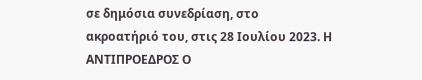σε δημόσια συνεδρίαση, στο ακροατήριό του, στις 28 Ιουλίου 2023. Η ΑΝΤΙΠΡΟΕΔΡΟΣ Ο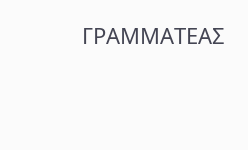ΓΡΑΜΜΑΤΕΑΣ